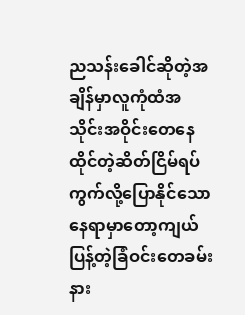ညသန်းခေါင်ဆိုတဲ့အချိန်မှာလူကုံထံအသိုင်းအဝိုင်းတေနေထိုင်တဲ့ဆိတ်ငြိမ်ရပ်ကွက်လို့ပြောနိုင်သော နေရာမှာတော့ကျယ်ပြန့်တဲ့ခြံဝင်းတေခမ်းနား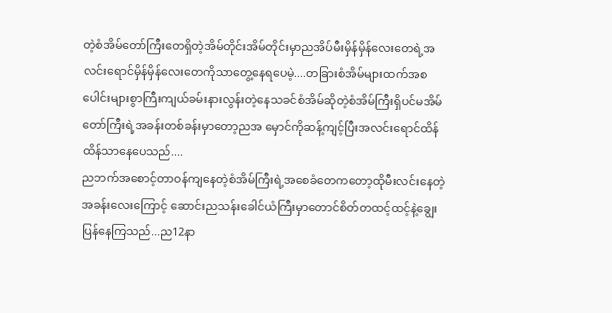တဲ့စံအိမ်တော်ကြီးတေရှိတဲ့အိမ်တိုင်းအိမ်တိုင်းမှာညအိပ်မီးမှိန်မှိန်လေးတေရဲ့အလင်းရောင်မှိန်မှိန်လေးတေကိုသာတွေ့နေရပေမဲ့....တခြားစံအိမ်များထက်အစပေါင်းများစွာကြီးကျယ်ခမ်းနားလွန်းတဲ့နေသခင်စံအိမ်ဆိုတဲ့စံအိမ်ကြီးရှိပင်မအိမ်တော်ကြီးရဲ့အခန်းတစ်ခန်းမှာတော့ညအ မှောင်ကိုဆန့်ကျင့်ပြီးအလင်းရောင်ထိန်ထိန်သာနေပေသည်....
ညဘက်အစောင့်တာဝန်ကျနေတဲ့စံအိမ်ကြီးရဲ့အစေခံတေကတော့ထိုမီးလင်းနေတဲ့အခန်းလေးကြောင့် ဆောင်းညသန်းခေါင်ယံကြီးမှာတောင်စိတ်တထင့်ထင့်နဲ့ချွေးပြန်နေကြသည်...ည12နာ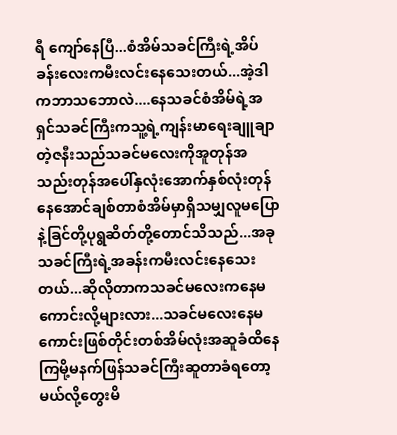ရီ ကျော်နေပြီ...စံအိမ်သခင်ကြီးရဲ့အိပ်ခန်းလေးကမီးလင်းနေသေးတယ်...အဲ့ဒါကဘာသဘောလဲ....နေသခင်စံအိမ်ရဲ့အရှင်သခင်ကြီးကသူ့ရဲ့ကျန်းမာရေးချူချာတဲ့ဇနီးသည်သခင်မလေးကိုအူတုန်အသည်းတုန်အပေါ်နှလုံးအောက်နှစ်လုံးတုန်နေအောင်ချစ်တာစံအိမ်မှာရှိသမျှလူမပြောနဲ့ခြင်တို့ပုရွဆိတ်တို့တောင်သိသည်...အခုသခင်ကြီးရဲ့အခန်းကမီးလင်းနေသေးတယ်...ဆိုလိုတာကသခင်မလေးကနေမကောင်းလို့များလား...သခင်မလေးနေမကောင်းဖြစ်တိုင်းတစ်အိမ်လုံးအဆူခံထိနေကြမို့မနက်ဖြန်သခင်ကြီးဆူတာခံရတော့မယ်လို့တွေးမိ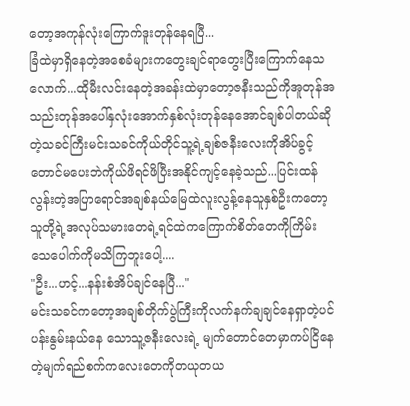တော့အကုန်လုံးကြောက်ဒူးတုန်နေရပြီ...
ခြံထဲမှာရှိနေတဲ့အစေခံများကတွေးချင်ရာတွေးပြီးကြောက်နေသလောက်...ထိုမီးလင်းနေတဲ့အခန်းထဲမှာတော့ဇနီးသည်ကိုအူတုန်အသည်းတုန်အပေါ်နှလုံးအောက်နှစ်လုံးတုန်နေအောင်ချစ်ပါတယ်ဆိုတဲ့သခင်ကြီးမင်းသခင်ကိုယ်တိုင်သူ့ရဲ့ချစ်ဇနီးလေးကိုအိပ်ခွင့်တောင်မပေးဘဲကိုယ်ဖိရင်ဖိပြီးအနိုင်ကျင့်နေခဲ့သည်...ပြင်းထန်လွန်းတဲ့အပြာရောင်အချစ်နယ်မြေထဲလူးလွန့်နေသူနှစ်ဦးကတော့သူတို့ရဲ့အလုပ်သမားတေရဲ့ရင်ထဲကကြောက်စိတ်တေကိုကြိမ်းသေပေါက်ကိုမသိကြဘူးပေါ့....
"ဦး...ဟင့်...နန်းစံအိပ်ချင်နေပြီ..."
မင်းသခင်ကတော့အချစ်တိုက်ပွဲကြီးကိုလက်နက်ချချင်နေရှာတဲ့ပင်ပန်းနွမ်းနယ်နေ သောသူ့ဇနီးလေးရဲ့ မျက်တောင်တေမှာကပ်ငြိနေတဲ့မျက်ရည်စက်ကလေးတေကိုတယုတယ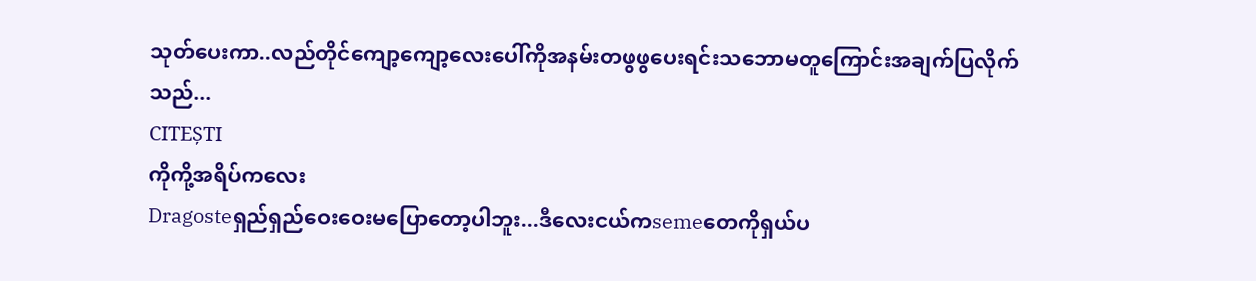သုတ်ပေးကာ..လည်တိုင်ကျော့ကျော့လေးပေါ်ကိုအနမ်းတဖွဖွပေးရင်းသဘောမတူကြောင်းအချက်ပြလိုက်သည်...
CITEȘTI
ကိုကို့အရိပ်ကလေး
Dragosteရှည်ရှည်ဝေးဝေးမပြောတော့ပါဘူး...ဒီလေးငယ်ကsemeတေကိုရှယ်ပ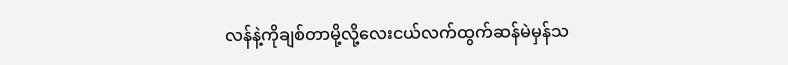လန်နဲ့ကိုချစ်တာမို့လို့လေးငယ်လက်ထွက်ဆန်မဲမှန်သ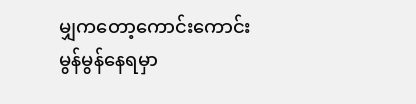မျှကတော့ကောင်းကောင်းမွန်မွန်နေရမှာ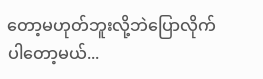တော့မဟုတ်ဘူးလို့ဘဲပြောလိုက်ပါတော့မယ်...